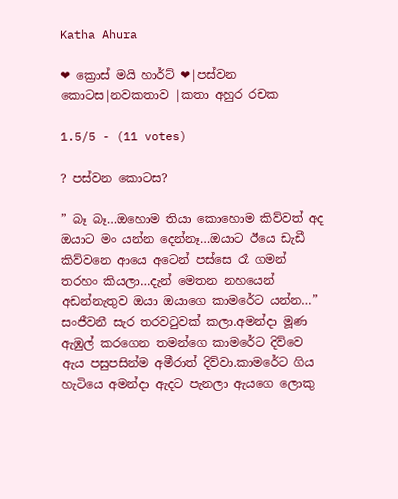Katha Ahura

❤ ක්‍රොස් මයි හාර්ට් ❤|පස්වන කොටස|නවකතාව |කතා අහුර රචක

1.5/5 - (11 votes)

? පස්වන කොටස?

” බෑ බෑ…ඔහොම තියා කොහොම කිව්වත් අද ඔයාට මං යන්න දෙන්නෑ…ඔයාට ඊයෙ ඩැඩී කිව්වනෙ ආයෙ අටෙන් පස්සෙ රෑ ගමන් තරහං කියලා…දැන් මෙතන නහයෙන් අඩන්නැතුව ඔයා ඔයාගෙ කාමරේට යන්න…” සංජීවනී සැර තරවටුවක් කලා.අමන්දා මූණ ඇඹුල් කරගෙන තමන්ගෙ කාමරේට දිව්වෙ ඇය පසුපසින්ම අමීරාත් දිව්වා.කාමරේට ගිය හැටියෙ අමන්දා ඇදට පැනලා ඇයගෙ ලොකු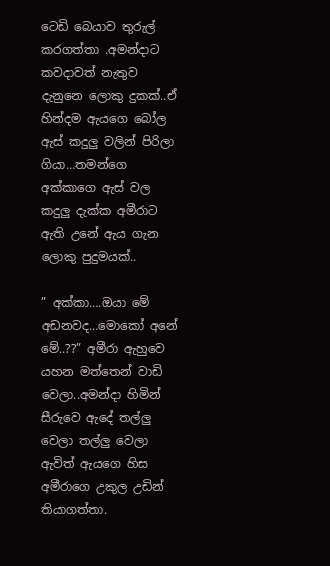ටෙඩි බෙයාව තුරුල් කරගත්තා .අමන්දාට කවදාවත් නැතුව දැනුනෙ ලොකු දුකක්..ඒ හින්දම ඇයගෙ බෝල ඇස් කදුලු වලින් පිරිලා ගියා…තමන්ගෙ අක්කාගෙ ඇස් වල කදුලු දැක්ක අමීරාට ඇති උනේ ඇය ගැන ලොකු පුදුමයක්..

” අක්කා….ඔයා මේ අඩනවද…මොකෝ අනේ මේ..??” අමීරා ඇහුවෙ යහන මත්තෙන් වාඩි වෙලා..අමන්දා හිමින් සීරුවෙ ඇදේ තල්ලු වෙලා තල්ලු වෙලා ඇවිත් ඇයගෙ හිස අමීරාගෙ උකුල උඩින් තියාගත්තා.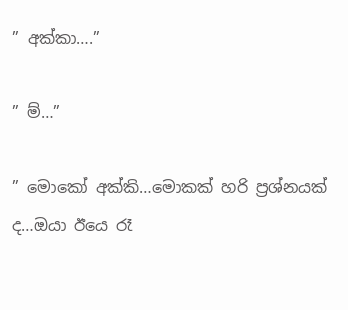” අක්කා….”

” ම්…”

” මොකෝ අක්කි…මොකක් හරි ප්‍රශ්නයක් ද…ඔයා ඊයෙ රෑ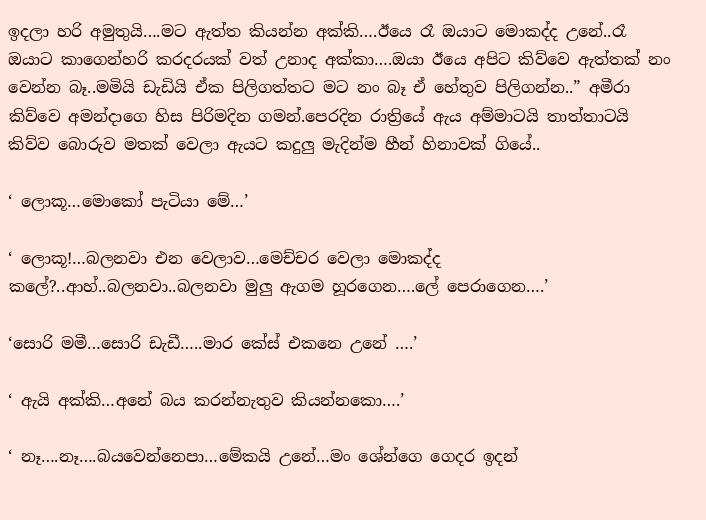ඉදලා හරි අමුතුයි….මට ඇත්ත කියන්න අක්කි….ඊයෙ රෑ ඔයාට මොකද්ද උනේ..රෑ ඔයාට කාගෙන්හරි කරදරයක් වත් උනාද අක්කා….ඔයා ඊයෙ අපිට කිව්වෙ ඇත්තක් නං වෙන්න බෑ..මමියි ඩැඩියි ඒක පිලිගත්තට මට නං බෑ ඒ හේතුව පිලිගන්න..” අමීරා කිව්වෙ අමන්දාගෙ හිස පිරිමදින ගමන්.පෙරදින රාත්‍රියේ ඇය අම්මාටයි තාත්තාටයි කිව්ව බොරුව මතක් වෙලා ඇයට කදුලු මැදින්ම හීන් හිනාවක් ගියේ..

‘ ලොකූ…මොකෝ පැටියා මේ…’

‘ ලොකූ!…බලනවා එන වෙලාව…මෙච්චර වෙලා මොකද්ද කලේ?..ආහ්..බලනවා..බලනවා මුලු ඇගම හූරගෙන….ලේ පෙරාගෙන….’

‘සොරි මමී…සොරි ඩැඩී…..මාර කේස් එකනෙ උනේ ….’

‘ ඇයි අක්කි…අනේ බය කරන්නැතුව කියන්නකො….’

‘ නෑ….නෑ….බයවෙන්නෙපා…මේකයි උනේ…මං ශේන්ගෙ ගෙදර ඉදන්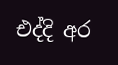එද්දි අර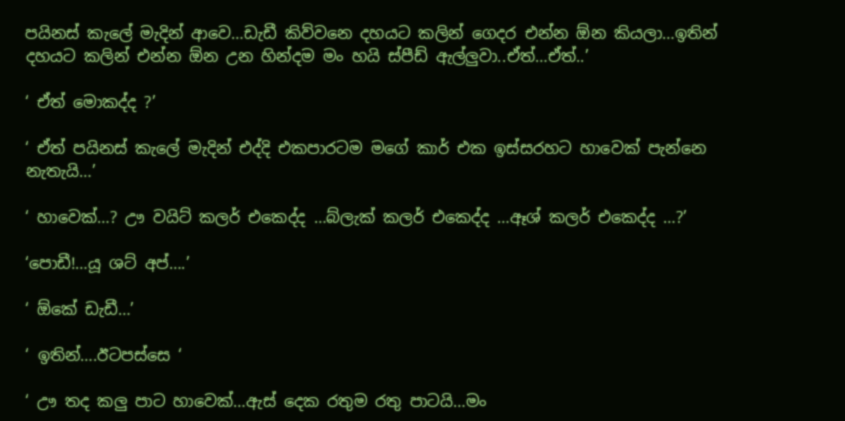පයිනස් කැලේ මැදින් ආවෙ…ඩැඩී කිව්වනෙ දහයට කලින් ගෙදර එන්න ඕන කියලා…ඉතින් දහයට කලින් එන්න ඕන උන හින්දම මං හයි ස්පීඩ් ඇල්ලුවා..ඒත්…ඒත්..’

‘ ඒත් මොකද්ද ?’

‘ ඒත් පයිනස් කැලේ මැදින් එද්දි එකපාරටම මගේ කාර් එක ඉස්සරහට හාවෙක් පැන්නෙ නැතැයි…’

‘ හාවෙක්…? ඌ වයිට් කලර් එකෙද්ද …බ්ලැක් කලර් එකෙද්ද …ඈශ් කලර් එකෙද්ද …?’

‘පොඩී!…යූ ශට් අප්….’

‘ ඕකේ ඩැඩී…’

‘ ඉතින්….ඊටපස්සෙ ‘

‘ ඌ තද කලු පාට හාවෙක්…ඇස් දෙක රතුම රතු පාටයි…මං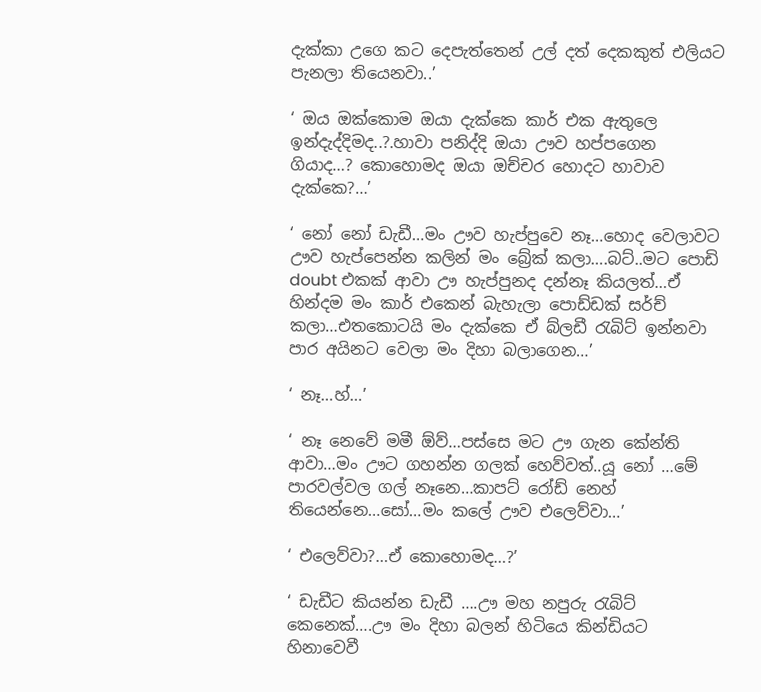දැක්කා උගෙ කට දෙපැත්තෙන් උල් දත් දෙකකුත් එලියට පැනලා තියෙනවා..’

‘ ඔය ඔක්කොම ඔයා දැක්කෙ කාර් එක ඇතුලෙ ඉන්දැද්දිමද..?.හාවා පනිද්දි ඔයා ඌව හප්පගෙන ගියාද…? කොහොමද ඔයා ඔච්චර හොදට හාවාව දැක්කෙ?…’

‘ නෝ නෝ ඩැඩී…මං ඌව හැප්පුවෙ නෑ…හොද වෙලාවට ඌව හැප්පෙන්න කලින් මං බ්‍රේක් කලා….බට්..මට පොඩි doubt එකක් ආවා ඌ හැප්පුනද දන්නෑ කියලත්…ඒ හින්දම මං කාර් එකෙන් බැහැලා පොඩ්ඩක් සර්ච් කලා…එතකොටයි මං දැක්කෙ ඒ බ්ලඩී රැබිට් ඉන්නවා පාර අයිනට වෙලා මං දිහා බලාගෙන…’

‘ නෑ…හ්…’

‘ නෑ නෙවේ මමී ඕව්…පස්සෙ මට ඌ ගැන කේන්ති ආවා…මං ඌට ගහන්න ගලක් හෙව්වත්..යූ නෝ …මේ පාරවල්වල ගල් නෑනෙ…කාපට් රෝඩ් නෙහ් තියෙන්නෙ…සෝ…මං කලේ ඌව එලෙව්වා…’

‘ එලෙව්වා?…ඒ කොහොමද…?’

‘ ඩැඩීට කියන්න ඩැඩී ….ඌ මහ නපුරු රැබිට් කෙනෙක්….ඌ මං දිහා බලන් හිටියෙ කින්ඩියට හිනාවෙවී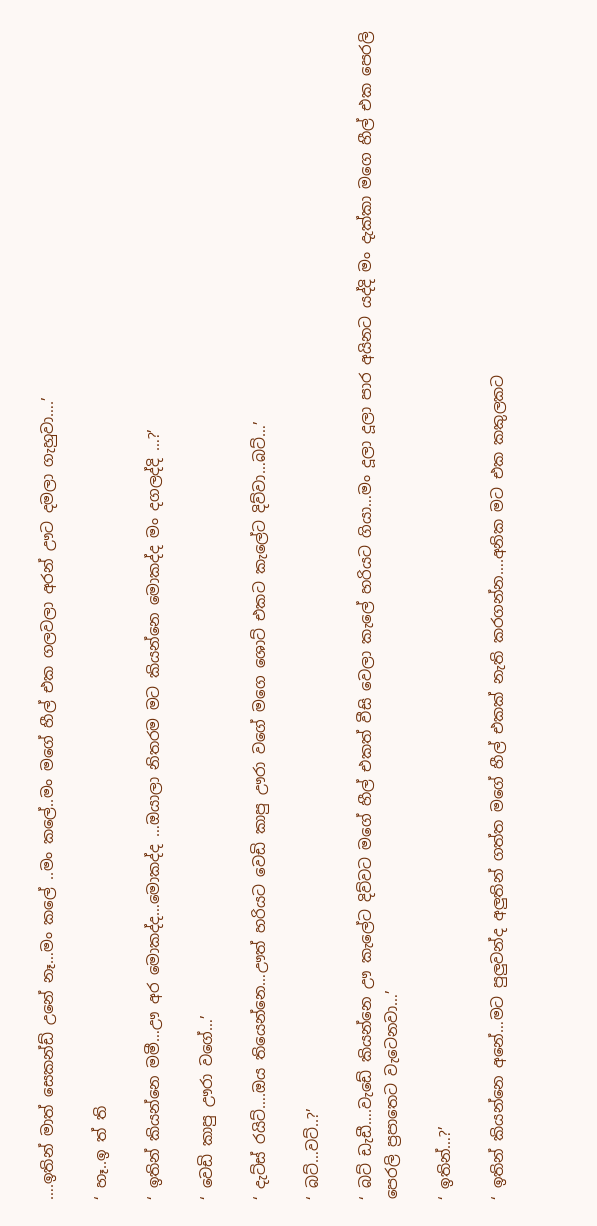….ඉතින් මාත් සෙකන්ඩ් උනේ නෑ…මං කලේ ..මං කලේ..මං මගේ හීල් එක ගලවලා අරන් ඌට දමලා ගැහුවා….’

‘ හෑ..ඉ ත් ති

‘ ඉතින් කියන්නෙ මමී…ඌ අර මොකද්ද…මොකද්ද …ඔයාලා නිතරම මට කියන්නෙ මොකද්ද මං දගලද්දි …?’

‘ වෙඩි කාපු ඌරා වගේ…’

‘ දැට්ස් රයිට්….ඔය තියෙන්නෙ…ඌත් හරියට වෙඩි කාපු ඌරා වගේ මගෙ ශොට් එකට කැලේට දිව්වා…බට්…’

‘ බට්…වට්..?’

‘ බට් ඩැඩී….වැඩේ කියන්නෙ ඌ කැලේට දිව්වට මගේ හීල් එකත් වීසි වෙලා කැලේ හරියට ගියා…මං දූලා දූලා පාර අයිනට යද්දි මං දැක්කා මගෙ හීල් එක පෙරලි පෙරලි ප්‍රපාතෙට වැටෙනවා…’

‘ ඉතින්…?’

‘ ඉතින් කියන්නෙ අනේ…මට පුලුවන්ද අලුතින් ගත්ත මගේ හීල් එකක් නැති කරගන්න….අනික මට එක කකුලකට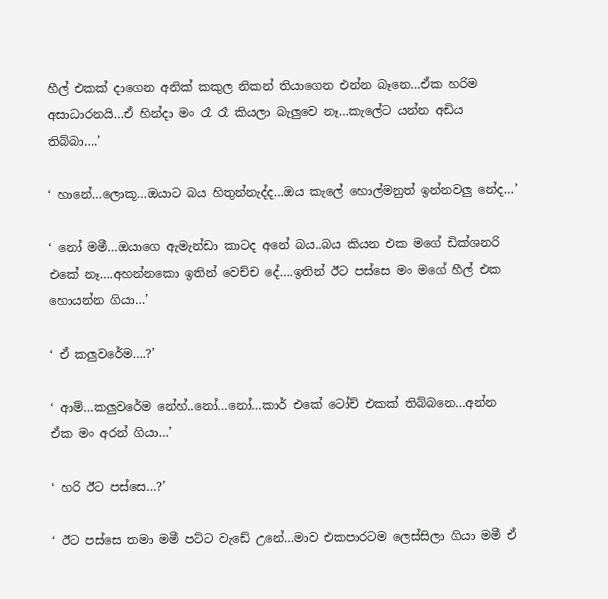හීල් එකක් දාගෙන අනික් කකුල නිකන් තියාගෙන එන්න බෑනෙ…ඒක හරිම අසාධාරනයි…ඒ හින්දා මං රෑ රෑ කියලා බැලුවෙ නෑ…කැලේට යන්න අඩිය තිබ්බා….’

‘ හානේ…ලොකූ…ඔයාට බය හිතුන්නැද්ද…ඔය කැලේ හොල්මනුත් ඉන්නවලු නේද…’

‘ නෝ මමී…ඔයාගෙ ඇමැන්ඩා කාටද අනේ බය..බය කියන එක මගේ ඩික්ශනරි එකේ නෑ….අහන්නකො ඉතින් වෙච්ච දේ….ඉතින් ඊට පස්සෙ මං මගේ හීල් එක හොයන්න ගියා…’

‘ ඒ කලුවරේම….?’

‘ ආම්…කලුවරේම නේහ්..නෝ…නෝ…කාර් එකේ ටෝච් එකක් තිබ්බනෙ…අන්න ඒක මං අරන් ගියා…’

‘ හරි ඊට පස්සෙ…?’

‘ ඊට පස්සෙ තමා මමී පට්ට වැඩේ උනේ…මාව එකපාරටම ලෙස්සිලා ගියා මමී ඒ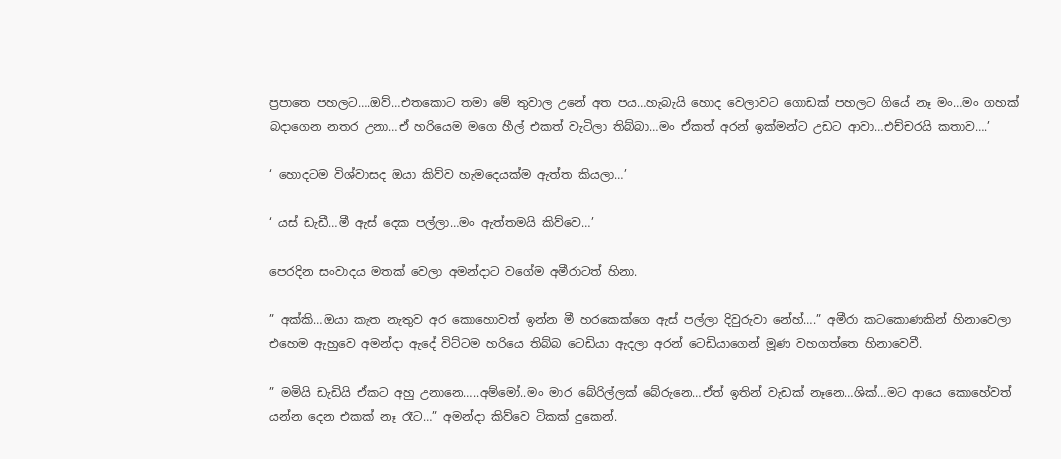ප්‍රපාතෙ පහලට….ඔව්…එතකොට තමා මේ තුවාල උනේ අත පය…හැබැයි හොද වෙලාවට ගොඩක් පහලට ගියේ නෑ මං…මං ගහක් බදාගෙන නතර උනා…ඒ හරියෙම මගෙ හීල් එකත් වැටිලා තිබ්බා…මං ඒකත් අරන් ඉක්මන්ට උඩට ආවා…එච්චරයි කතාව….’

‘ හොදටම විශ්වාසද ඔයා කිව්ව හැමදෙයක්ම ඇත්ත කියලා…’

‘ යස් ඩැඩී…මී ඇස් දෙක පල්ලා…මං ඇත්තමයි කිව්වෙ…’

පෙරදින සංවාදය මතක් වෙලා අමන්දාට වගේම අමීරාටත් හිනා.

” අක්කි…ඔයා කැත නැතුව අර කොහොවත් ඉන්න මී හරකෙක්ගෙ ඇස් පල්ලා දිවුරුවා නේහ්….” අමීරා කටකොණකින් හිනාවෙලා එහෙම ඇහුවෙ අමන්දා ඇදේ විට්ටම හරියෙ තිබ්බ ටෙඩියා ඇදලා අරන් ටෙඩියාගෙන් මූණ වහගත්තෙ හිනාවෙවී.

” මමියි ඩැඩියි ඒකට අහු උනානෙ…..අම්මෝ..මං මාර බේරිල්ලක් බේරුනෙ…ඒත් ඉතින් වැඩක් නෑනෙ…ශික්…මට ආයෙ කොහේවත් යන්න දෙන එකක් නෑ රෑට…” අමන්දා කිව්වෙ ටිකක් දුකෙන්.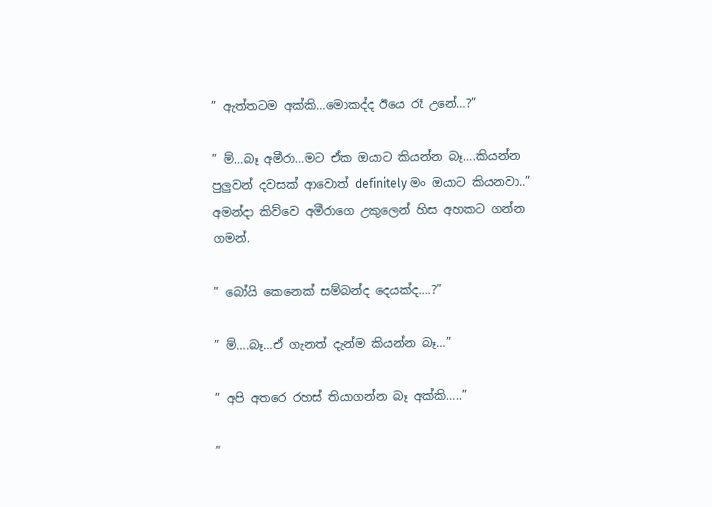” ඇත්තටම අක්කි…මොකද්ද ඊයෙ රෑ උනේ…?”

” ම්…බෑ අමීරා…මට ඒක ඔයාට කියන්න බෑ….කියන්න පුලුවන් දවසක් ආවොත් definitely මං ඔයාට කියනවා..” අමන්දා කිව්වෙ අමීරාගෙ උකුලෙන් හිස අහකට ගන්න ගමන්.

” බෝයි කෙනෙක් සම්බන්ද දෙයක්ද….?”

” ම්….බෑ…ඒ ගැනත් දැන්ම කියන්න බෑ…”

” අපි අතරෙ රහස් තියාගන්න බෑ අක්කි…..”

”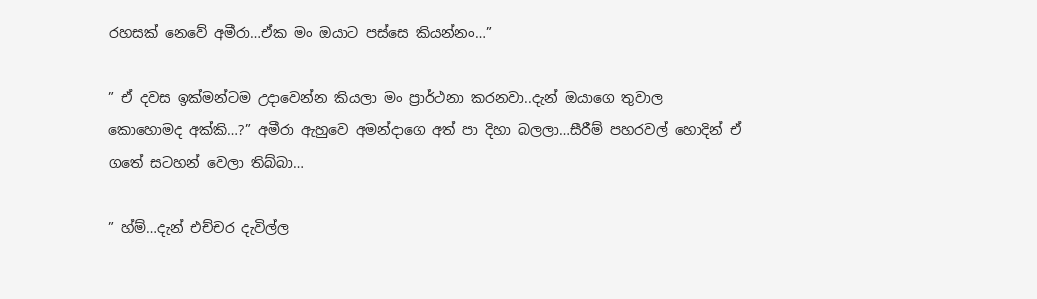රහසක් නෙවේ අමීරා…ඒක මං ඔයාට පස්සෙ කියන්නං…”

” ඒ දවස ඉක්මන්ටම උදාවෙන්න කියලා මං ප්‍රාර්ථනා කරනවා..දැන් ඔයාගෙ තුවාල කොහොමද අක්කි…?” අමීරා ඇහුවෙ අමන්දාගෙ අත් පා දිහා බලලා…සීරීම් පහරවල් හොදින් ඒ ගතේ සටහන් වෙලා තිබ්බා…

” හ්ම්…දැන් එච්චර දැවිල්ල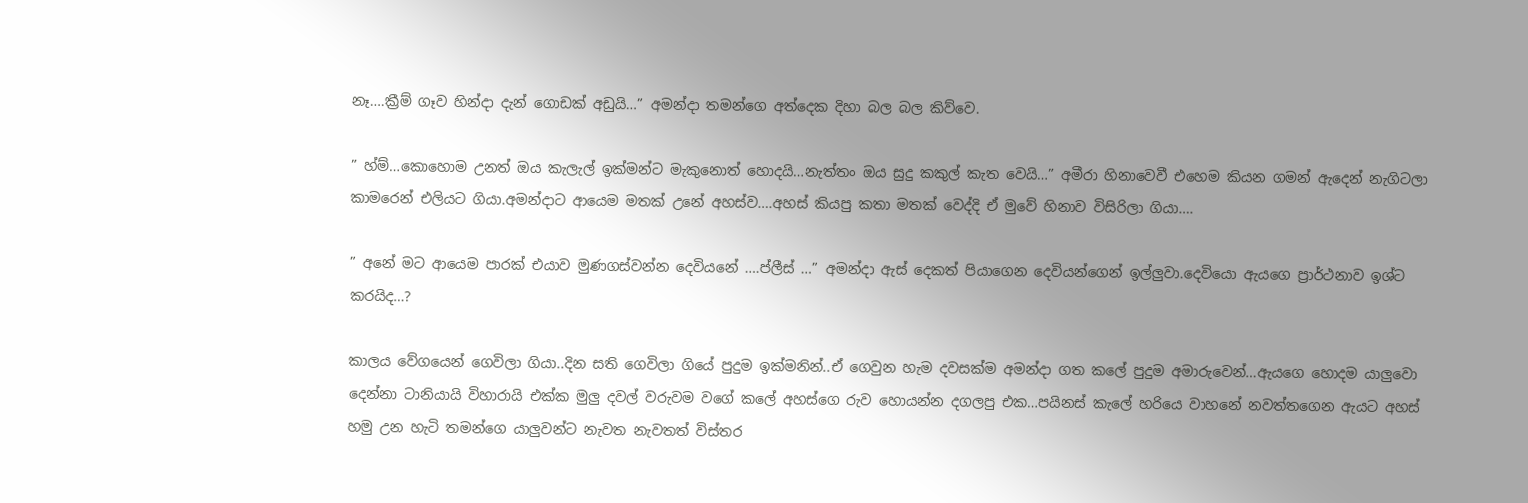නෑ….ක්‍රීම් ගෑව හින්දා දැන් ගොඩක් අඩුයි…” අමන්දා තමන්ගෙ අත්දෙක දිහා බල බල කිව්වෙ.

” හ්ම්…කොහොම උනත් ඔය කැලැල් ඉක්මන්ට මැකුනොත් හොදයි…නැත්තං ඔය සුදු කකුල් කැත වෙයි…” අමීරා හිනාවෙවී එහෙම කියන ගමන් ඇදෙන් නැගිටලා කාමරෙන් එලියට ගියා.අමන්දාට ආයෙම මතක් උනේ අහස්ව….අහස් කියපු කතා මතක් වෙද්දි ඒ මුවේ හිනාව විසිරිලා ගියා….

” අනේ මට ආයෙම පාරක් එයාව මුණගස්වන්න දෙවියනේ ….ප්ලීස් …” අමන්දා ඇස් දෙකත් පියාගෙන දෙවියන්ගෙන් ඉල්ලුවා.දෙවියො ඇයගෙ ප්‍රාර්ථනාව ඉශ්ට කරයිද…?

කාලය වේගයෙන් ගෙවිලා ගියා..දින සති ගෙවිලා ගියේ පුදුම ඉක්මනින්..ඒ ගෙවුන හැම දවසක්ම අමන්දා ගත කලේ පුදුම අමාරුවෙන්…ඇයගෙ හොදම යාලුවො දෙන්නා ටානියායි විහාරායි එක්ක මුලු දවල් වරුවම වගේ කලේ අහස්ගෙ රුව හොයන්න දගලපු එක…පයිනස් කැලේ හරියෙ වාහනේ නවත්තගෙන ඇයට අහස් හමු උන හැටි තමන්ගෙ යාලුවන්ට නැවත නැවතත් විස්තර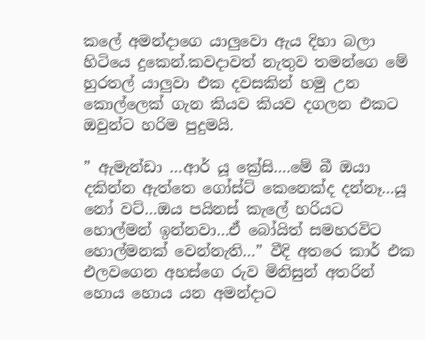කලේ අමන්දාගෙ යාලුවො ඇය දිහා බලා හිටියෙ දුකෙන්.කවදාවත් නැතුව තමන්ගෙ මේ හුරතල් යාලුවා එක දවසකින් හමු උන කොල්ලෙක් ගැන කියව කියව දගලන එකට ඔවුන්ට හරිම පුදුමයි.

” ඇමැන්ඩා …ආර් යූ ක්‍රේසි….මේ බී ඔයා දකින්න ඇත්තෙ ගෝස්ට් කෙනෙක්ද දන්නෑ…යූ නෝ වට්…ඔය පයිනස් කැලේ හරියට හොල්මන් ඉන්නවා…ඒ බෝයිත් සමහරවිට හොල්මනක් වෙන්නැති…” වීදි අතරෙ කාර් එක එලවගෙන අහස්ගෙ රුව මිනිසුන් අතරින් හොය හොය යන අමන්දාට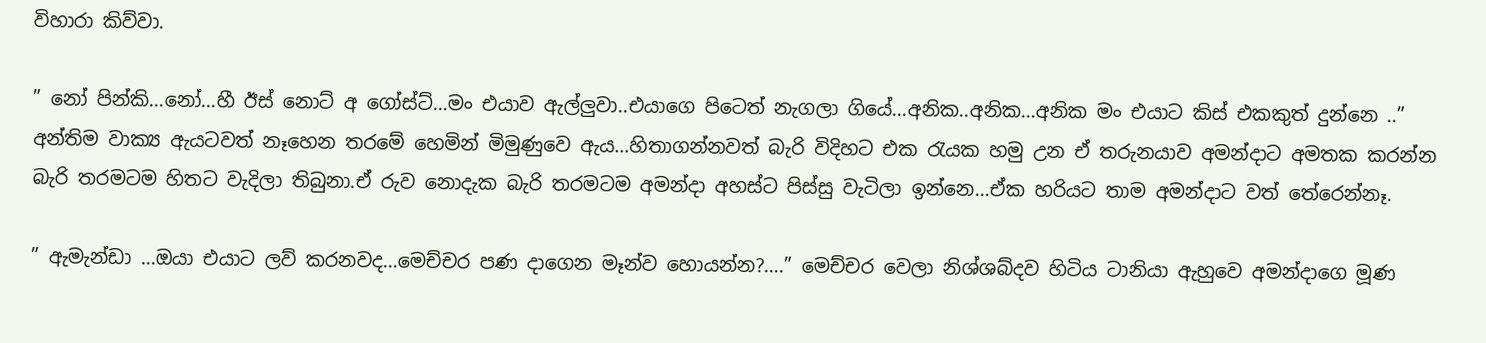විහාරා කිව්වා.

” නෝ පින්කි…නෝ…හී ඊස් නොට් අ ගෝස්ට්…මං එයාව ඇල්ලුවා..එයාගෙ පිටෙත් නැගලා ගියේ…අනික..අනික…අනික මං එයාට කිස් එකකුත් දුන්නෙ ..” අන්තිම වාක්‍ය ඇයටවත් නෑහෙන තරමේ හෙමින් මිමුණුවෙ ඇය…හිතාගන්නවත් බැරි විදිහට එක රැයක හමු උන ඒ තරුනයාව අමන්දාට අමතක කරන්න බැරි තරමටම හිතට වැදිලා තිබුනා.ඒ රුව නොදැක බැරි තරමටම අමන්දා අහස්ට පිස්සු වැටිලා ඉන්නෙ…ඒක හරියට තාම අමන්දාට වත් තේරෙන්නෑ.

” ඇමැන්ඩා …ඔයා එයාට ලව් කරනවද…මෙච්චර පණ දාගෙන මෑන්ව හොයන්න?….” මෙච්චර වෙලා නිශ්ශබ්දව හිටිය ටානියා ඇහුවෙ අමන්දාගෙ මූණ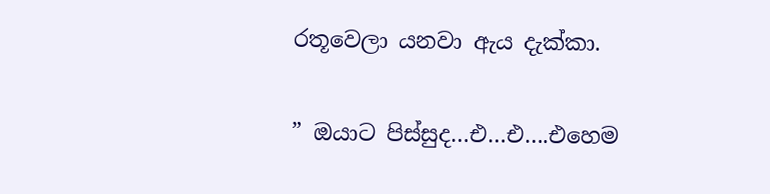රතූවෙලා යනවා ඇය දැක්කා.

” ඔයාට පිස්සුද…එ…එ….එහෙම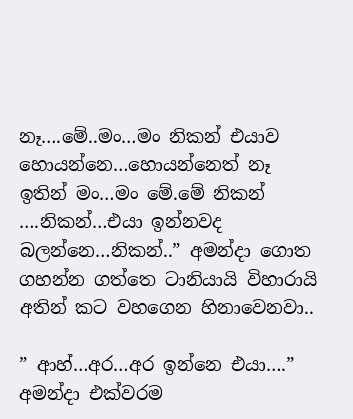නෑ….මේ..මං…මං නිකන් එයාව හොයන්නෙ…හොයන්නෙත් නෑ ඉතින් මං…මං මේ.මේ නිකන් ….නිකන්…එයා ඉන්නවද බලන්නෙ…නිකන්..” අමන්දා ගොත ගහන්න ගත්තෙ ටානියායි විහාරායි අතින් කට වහගෙන හිනාවෙනවා..

” ආහ්…අර…අර ඉන්නෙ එයා….” අමන්දා එක්වරම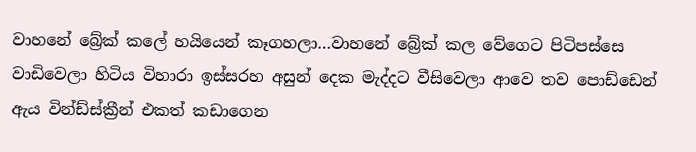වාහනේ බ්‍රේක් කලේ හයියෙන් කෑගහලා…වාහනේ බ්‍රේක් කල වේගෙට පිටිපස්සෙ වාඩිවෙලා හිටිය විහාරා ඉස්සරහ අසුන් දෙක මැද්දට වීසිවෙලා ආවෙ තව පොඩ්ඩෙන් ඇය වින්ඩ්ස්ක්‍රීන් එකත් කඩාගෙන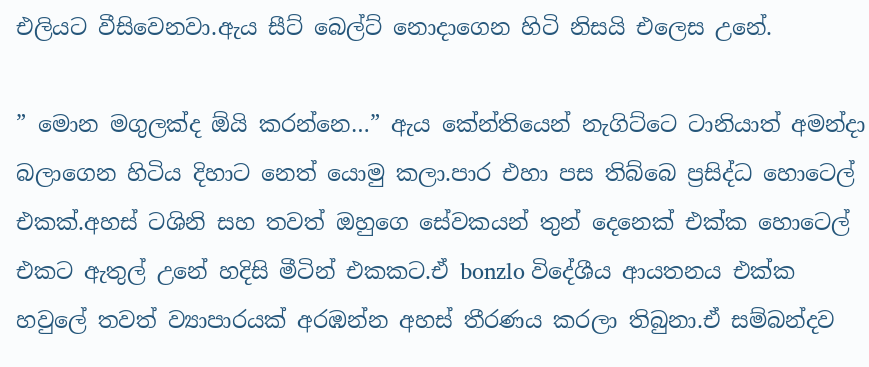එලියට වීසිවෙනවා.ඇය සීට් බෙල්ට් නොදාගෙන හිටි නිසයි එලෙස උනේ.

” මොන මගුලක්ද ඕයි කරන්නෙ…” ඇය කේන්තියෙන් නැගිට්ටෙ ටානියාත් අමන්දා බලාගෙන හිටිය දිහාට නෙත් යොමු කලා.පාර එහා පස තිබ්බෙ ප්‍රසිද්ධ හොටෙල් එකක්.අහස් ටශිනි සහ තවත් ඔහුගෙ සේවකයන් තුන් දෙනෙක් එක්ක හොටෙල් එකට ඇතුල් උනේ හදිසි මීටින් එකකට.ඒ bonzlo විදේශීය ආයතනය එක්ක හවුලේ තවත් ව්‍යාපාරයක් අරඹන්න අහස් තීරණය කරලා තිබුනා.ඒ සම්බන්දව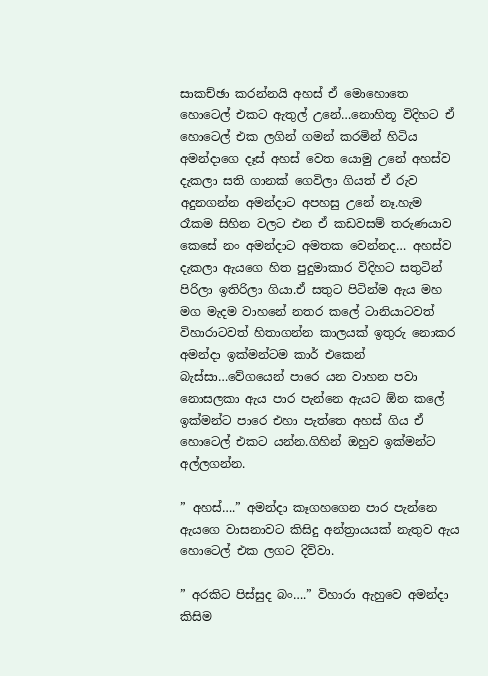සාකච්ඡා කරන්නයි අහස් ඒ මොහොතෙ හොටෙල් එකට ඇතුල් උනේ…නොහිතූ විදිහට ඒ හොටෙල් එක ලගින් ගමන් කරමින් හිටිය අමන්දාගෙ දෑස් අහස් වෙත යොමු උනේ අහස්ව දැකලා සති ගානක් ගෙවිලා ගියත් ඒ රුව අදුනගන්න අමන්දාට අපහසු උනේ නෑ.හැම රෑකම සිහින වලට එන ඒ කඩවසම් තරුණයාව කෙසේ නං අමන්දාට අමතක වෙන්නද… අහස්ව දැකලා ඇයගෙ හිත පුදුමාකාර විදිහට සතුටින් පිරිලා ඉතිරිලා ගියා.ඒ සතුට පිටින්ම ඇය මහ මග මැදම වාහනේ නතර කලේ ටානියාටවත් විහාරාටවත් හිතාගන්න කාලයක් ඉතුරු නොකර අමන්දා ඉක්මන්ටම කාර් එකෙන් බැස්සා…වේගයෙන් පාරෙ යන වාහන පවා නොසලකා ඇය පාර පැන්නෙ ඇයට ඕන කලේ ඉක්මන්ට පාරෙ එහා පැත්තෙ අහස් ගිය ඒ හොටෙල් එකට යන්න.ගිහින් ඔහුව ඉක්මන්ට අල්ලගන්න.

” අහස්….” අමන්දා කෑගහගෙන පාර පැන්නෙ ඇයගෙ වාසනාවට කිසිදු අන්ත්‍රායයක් නැතුව ඇය හොටෙල් එක ලගට දිව්වා.

” අරකිට පිස්සුද බං….” විහාරා ඇහුවෙ අමන්දා කිසිම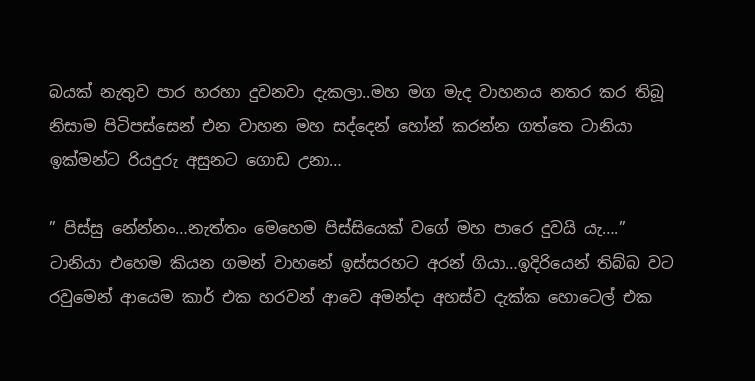බයක් නැතුව පාර හරහා දුවනවා දැකලා..මහ මග මැද වාහනය නතර කර තිබූ නිසාම පිටිපස්සෙන් එන වාහන මහ සද්දෙන් හෝන් කරන්න ගත්තෙ ටානියා ඉක්මන්ට රියදුරු අසුනට ගොඩ උනා…

” පිස්සු නේන්නං…නැත්තං මෙහෙම පිස්සියෙක් වගේ මහ පාරෙ දුවයි යැ….” ටානියා එහෙම කියන ගමන් වාහනේ ඉස්සරහට අරන් ගියා…ඉදිරියෙන් තිබ්බ වට රවුමෙන් ආයෙම කාර් එක හරවන් ආවෙ අමන්දා අහස්ව දැක්ක හොටෙල් එක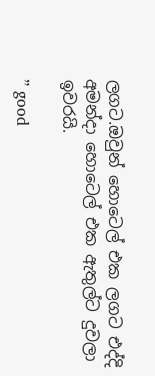ලගට.ඔවුන් හොටෙල් එක ලගට එද්දි අමන්දා හොටෙල් එක ඇතුල්ට දුවලා ඉවරයි.

” good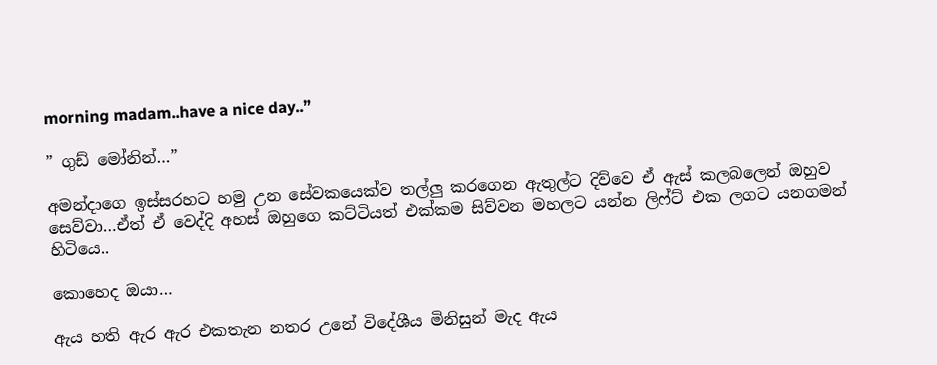morning madam..have a nice day..”

” ගුඩ් මෝනින්…”

අමන්දාගෙ ඉස්සරහට හමු උන සේවකයෙක්ව තල්ලු කරගෙන ඇතුල්ට දිව්වෙ ඒ ඇස් කලබලෙන් ඔහුව සෙව්වා…ඒත් ඒ වෙද්දි අහස් ඔහුගෙ කට්ටියත් එක්කම සිව්වන මහලට යන්න ලිෆ්ට් එක ලගට යනගමන් හිටියෙ..

කොහෙද ඔයා…

ඇය හති ඇර ඇර එකතැන නතර උනේ විදේශීය මිනිසුන් මැද ඇය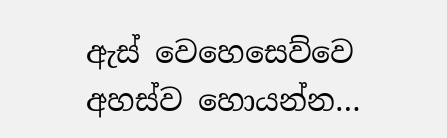ඇස් වෙහෙසෙව්වෙ අහස්ව හොයන්න…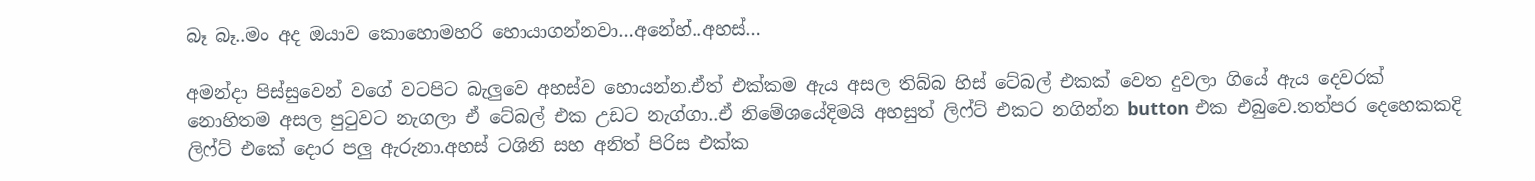බෑ බෑ..මං අද ඔයාව කොහොමහරි හොයාගන්නවා…අනේහ්..අහස්…

අමන්දා පිස්සුවෙන් වගේ වටපිට බැලුවෙ අහස්ව හොයන්න.ඒත් එක්කම ඇය අසල තිබ්බ හිස් ටේබල් එකක් වෙත දුවලා ගියේ ඇය දෙවරක් නොහිතම අසල පුටුවට නැගලා ඒ ටේබල් එක උඩට නැග්ගා..ඒ නිමේශයේදිමයි අහසුත් ලිෆ්ට් එකට නගින්න button එක එබුවෙ.තත්පර දෙහෙකකදි ලිෆ්ට් එකේ දොර පලු ඇරුනා.අහස් ටශිනි සහ අනිත් පිරිස එක්ක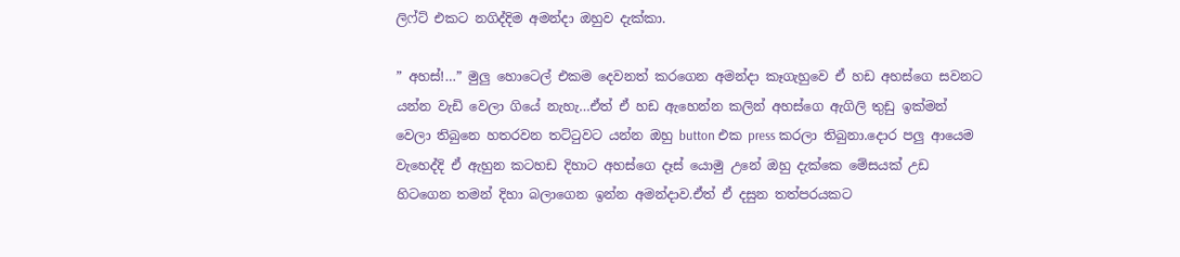ලිෆ්ට් එකට නගිද්දිම අමන්දා ඔහුව දැක්කා.

” අහස්!…” මුලු හොටෙල් එකම දෙවනත් කරගෙන අමන්දා කෑගැහුවෙ ඒ හඩ අහස්ගෙ සවනට යන්න වැඩි වෙලා ගියේ නැහැ…ඒත් ඒ හඩ ඇහෙන්න කලින් අහස්ගෙ ඇගිලි තුඩු ඉක්මන් වෙලා තිබුනෙ හතරවන තට්ටුවට යන්න ඔහු button එක press කරලා තිබුනා.දොර පලු ආයෙම වැහෙද්දි ඒ ඇහුන කටහඩ දිහාට අහස්ගෙ දෑස් යොමු උනේ ඔහු දැක්කෙ මේසයක් උඩ හිටගෙන තමන් දිහා බලාගෙන ඉන්න අමන්දාව.ඒත් ඒ දසුන තත්පරයකට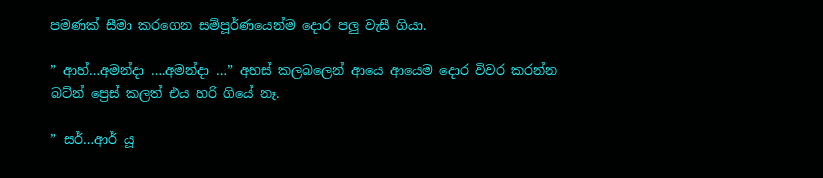පමණක් සීමා කරගෙන සම්පූර්ණයෙන්ම දොර පලු වැසී ගියා.

” ආහ්…අමන්දා ….අමන්දා …” අහස් කලබලෙන් ආයෙ ආයෙම දොර විවර කරන්න බට්න් ප්‍රෙස් කලත් එය හරි ගියේ නෑ.

” සර්…ආර් යූ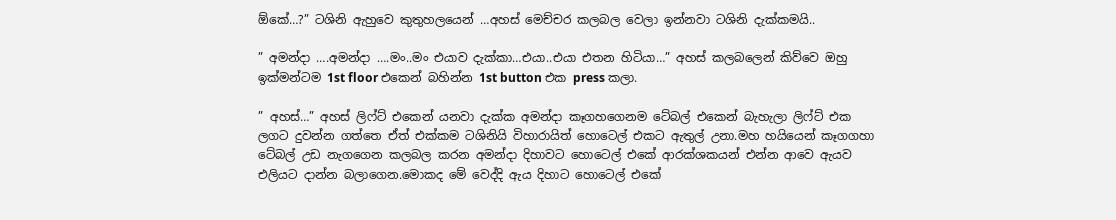ඕකේ…?” ටශිනි ඇහුවෙ කුතුහලයෙන් …අහස් මෙච්චර කලබල වෙලා ඉන්නවා ටශිනි දැක්කමයි..

” අමන්දා ….අමන්දා ….මං..මං එයාව දැක්කා…එයා..එයා එතන හිටියා…” අහස් කලබලෙන් කිව්වෙ ඔහු ඉක්මන්ටම 1st floor එකෙන් බහින්න 1st button එක press කලා.

” අහස්…” අහස් ලිෆ්ට් එකෙන් යනවා දැක්ක අමන්දා කෑගහගෙනම ටේබල් එකෙන් බැහැලා ලිෆ්ට් එක ලගට දුවන්න ගත්තෙ ඒත් එක්කම ටශිනියි විහාරායිත් හොටෙල් එකට ඇතුල් උනා.මහ හයියෙන් කෑගගහා ටේබල් උඩ නැගගෙන කලබල කරන අමන්දා දිහාවට හොටෙල් එකේ ආරක්ශකයන් එන්න ආවෙ ඇයව එලියට දාන්න බලාගෙන.මොකද මේ වෙද්දි ඇය දිහාට හොටෙල් එකේ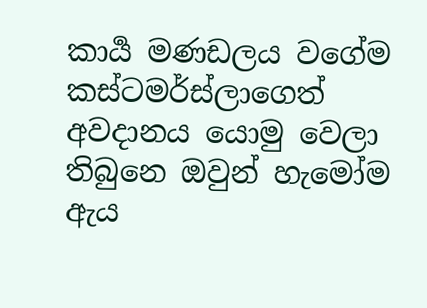කාර්‍ය මණඩලය වගේම කස්ටමර්ස්ලාගෙත් අවදානය යොමු වෙලා තිබුනෙ ඔවුන් හැමෝම ඇය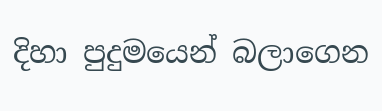දිහා පුදුමයෙන් බලාගෙන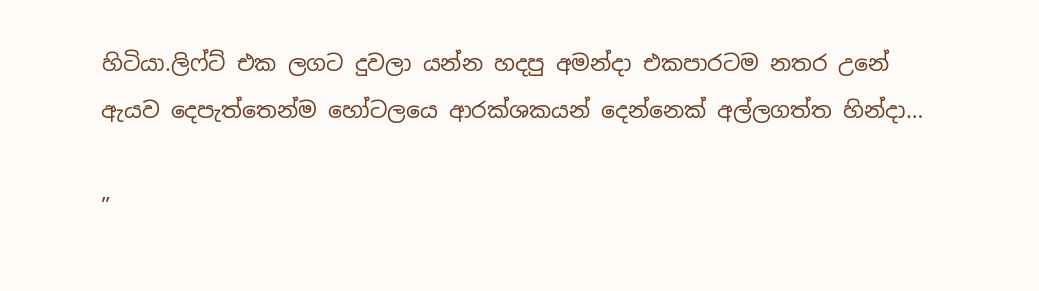හිටියා.ලිෆ්ට් එක ලගට දුවලා යන්න හදපු අමන්දා එකපාරටම නතර උනේ ඇයව දෙපැත්තෙන්ම හෝටලයෙ ආරක්ශකයන් දෙන්නෙක් අල්ලගත්ත හින්දා…

”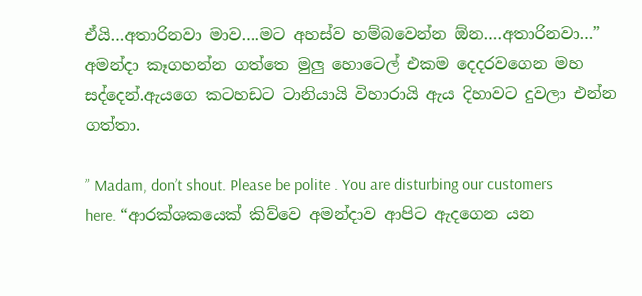ඒයි…අතාරිනවා මාව….මට අහස්ව හම්බවෙන්න ඕන….අතාරිනවා…” අමන්දා කෑගහන්න ගත්තෙ මුලු හොටෙල් එකම දෙදරවගෙන මහ සද්දෙන්.ඇයගෙ කටහඩට ටානියායි විහාරායි ඇය දිහාවට දුවලා එන්න ගත්තා.

” Madam, don’t shout. Please be polite . You are disturbing our customers here. “ආරක්ශකයෙක් කිව්වෙ අමන්දාව ආපිට ඇදගෙන යන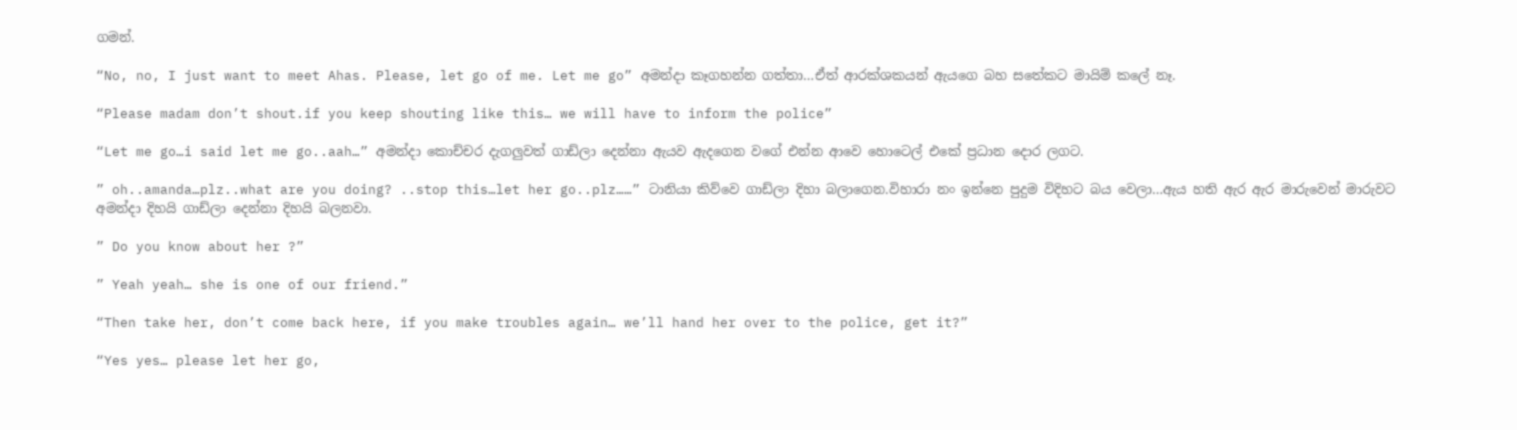ගමන්.

“No, no, I just want to meet Ahas. Please, let go of me. Let me go” අමන්දා කෑගහන්න ගත්තා…ඒත් ආරක්ශකයන් ඇයගෙ බහ සතේකට මායිම් කලේ නෑ.

“Please madam don’t shout.if you keep shouting like this… we will have to inform the police”

“Let me go…i said let me go..aah…” අමන්දා කොච්චර දැගලුවත් ගාඩ්ලා දෙන්නා ඇයව ඇදගෙන වගේ එන්න ආවෙ හොටෙල් එකේ ප්‍රධාන දොර ලගට.

” oh..amanda…plz..what are you doing? ..stop this…let her go..plz……” ටානියා කිව්වෙ ගාඩ්ලා දිහා බලාගෙන.විහාරා නං ඉන්නෙ පුදුම විදිහට බය වෙලා…ඇය හති ඇර ඇර මාරුවෙන් මාරුවට අමන්දා දිහයි ගාඩ්ලා දෙන්නා දිහයි බලනවා.

” Do you know about her ?”

” Yeah yeah… she is one of our friend.”

“Then take her, don’t come back here, if you make troubles again… we’ll hand her over to the police, get it?”

“Yes yes… please let her go,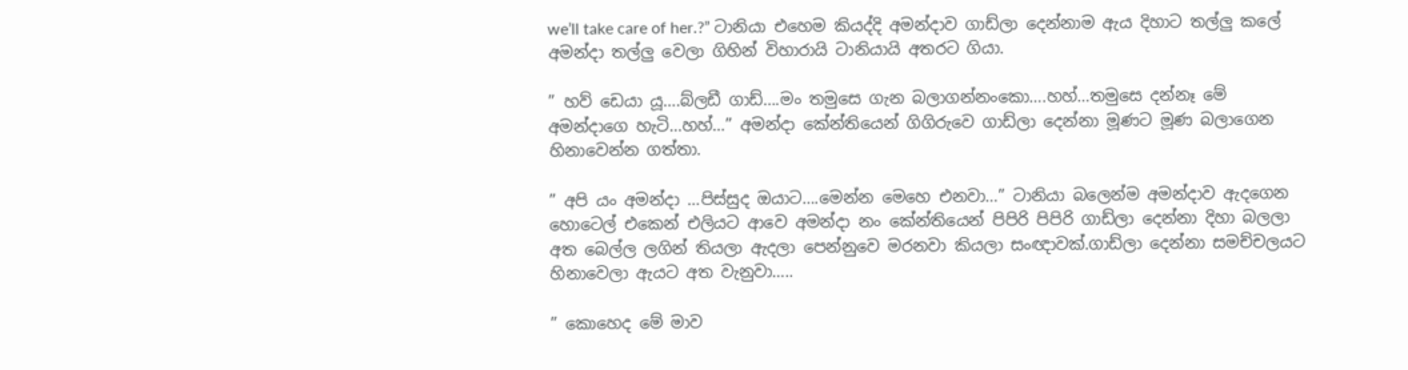we’ll take care of her.?” ටානියා එහෙම කියද්දි අමන්දාව ගාඩ්ලා දෙන්නාම ඇය දිහාට තල්ලු කලේ අමන්දා තල්ලු වෙලා ගිහින් විහාරායි ටානියායි අතරට ගියා.

” හව් ඩෙයා යූ….බ්ලඩී ගාඩ්….මං තමුසෙ ගැන බලාගන්නංකො….හහ්…තමුසෙ දන්නෑ මේ අමන්දාගෙ හැටි…හහ්…” අමන්දා කේන්තියෙන් ගිගිරුවෙ ගාඩ්ලා දෙන්නා මූණට මූණ බලාගෙන හිනාවෙන්න ගත්තා.

” අපි යං අමන්දා …පිස්සුද ඔයාට….මෙන්න මෙහෙ එනවා…” ටානියා බලෙන්ම අමන්දාව ඇදගෙන හොටෙල් එකෙන් එලියට ආවෙ අමන්දා නං කේන්තියෙන් පිපිරි පිපිරි ගාඩ්ලා දෙන්නා දිහා බලලා අත බෙල්ල ලගින් තියලා ඇදලා පෙන්නුවෙ මරනවා කියලා සංඥාවක්.ගාඩ්ලා දෙන්නා සමච්චලයට හිනාවෙලා ඇයට අත වැනුවා…..

” කොහෙද මේ මාව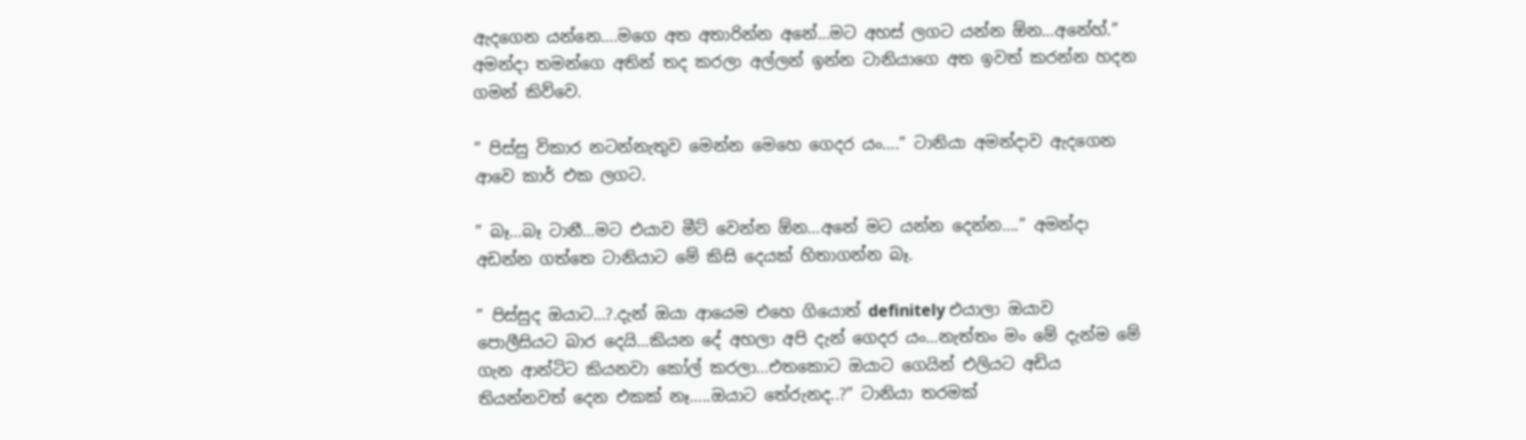ඇදගෙන යන්නෙ….මගෙ අත අතාරින්න අනේ…මට අහස් ලගට යන්න ඕන…අනේහ්.” අමන්දා තමන්ගෙ අතින් තද කරලා අල්ලන් ඉන්න ටානියාගෙ අත ඉවත් කරන්න හදන ගමන් කිව්වෙ.

” පිස්සු විකාර නටන්නැතුව මෙන්න මෙහෙ ගෙදර යං….” ටානියා අමන්දාව ඇදගෙන ආවෙ කාර් එක ලගට.

” බෑ…බෑ ටානී…මට එයාව මීට් වෙන්න ඕන…අනේ මට යන්න දෙන්න….” අමන්දා අඩන්න ගත්තෙ ටානියාට මේ කිසි දෙයක් හිතාගන්න බෑ.

” පිස්සුද ඔයාට…?.දැන් ඔයා ආයෙම එහෙ ගියොත් definitely එයාලා ඔයාව පොලීසියට බාර දෙයි…කියන දේ අහලා අපි දැන් ගෙදර යං…නැත්තං මං මේ දැන්ම මේ ගැන ආන්ටිට කියනවා කෝල් කරලා…එතකොට ඔයාට ගෙයින් එලියට අඩිය තියන්නවත් දෙන එකක් නෑ…..ඔයාට තේරුනද..?” ටානියා තරමක්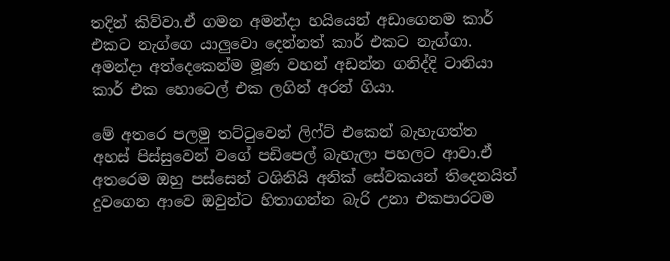තදින් කිව්වා.ඒ ගමන අමන්දා හයියෙන් අඩාගෙනම කාර් එකට නැග්ගෙ යාලුවො දෙන්නත් කාර් එකට නැග්ගා. අමන්දා අත්දෙකෙන්ම මූණ වහන් අඩන්න ගනිද්දි ටානියා කාර් එක හොටෙල් එක ලගින් අරන් ගියා.

මේ අතරෙ පලමු තට්ටුවෙන් ලිෆ්ට් එකෙන් බැහැගත්ත අහස් පිස්සුවෙන් වගේ පඩිපෙල් බැහැලා පහලට ආවා.ඒ අතරෙම ඔහු පස්සෙන් ටශිනියි අනික් සේවකයන් තිදෙනයිත් දුවගෙන ආවෙ ඔවුන්ට හිතාගන්න බැරි උනා එකපාරටම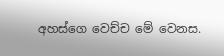අහස්ගෙ වෙච්ච මේ වෙනස.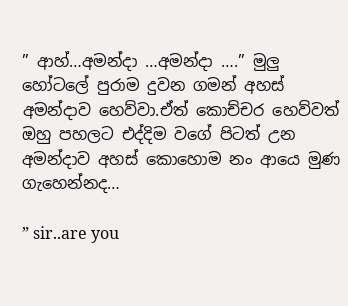” ආහ්…අමන්දා …අමන්දා ….” මුලු හෝටලේ පුරාම දුවන ගමන් අහස් අමන්දාව හෙව්වා.ඒත් කොච්චර හෙව්වත් ඔහු පහලට එද්දිම වගේ පිටත් උන අමන්දාව අහස් කොහොම නං ආයෙ මුණ ගැහෙන්නද…

” sir..are you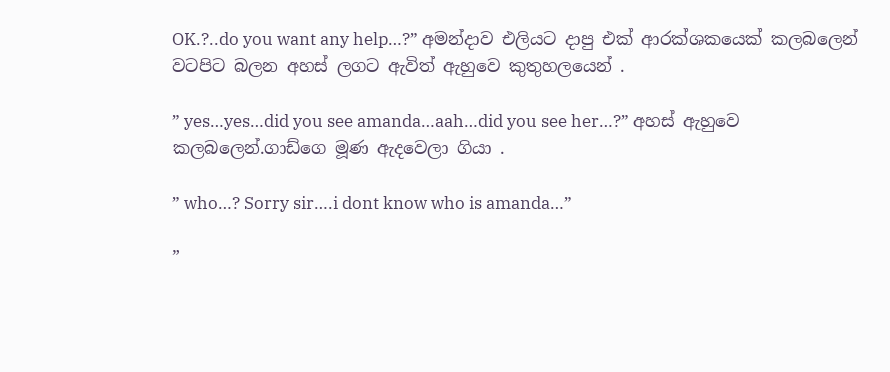OK.?..do you want any help…?” අමන්දාව එලියට දාපු එක් ආරක්ශකයෙක් කලබලෙන් වටපිට බලන අහස් ලගට ඇවිත් ඇහුවෙ කුතුහලයෙන් .

” yes…yes…did you see amanda…aah…did you see her…?” අහස් ඇහුවෙ කලබලෙන්.ගාඩ්ගෙ මූණ ඇදවෙලා ගියා .

” who…? Sorry sir….i dont know who is amanda…”

”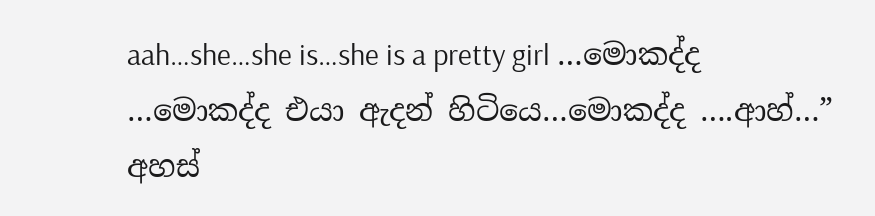aah…she…she is…she is a pretty girl …මොකද්ද …මොකද්ද එයා ඇදන් හිටියෙ…මොකද්ද ….ආහ්…” අහස්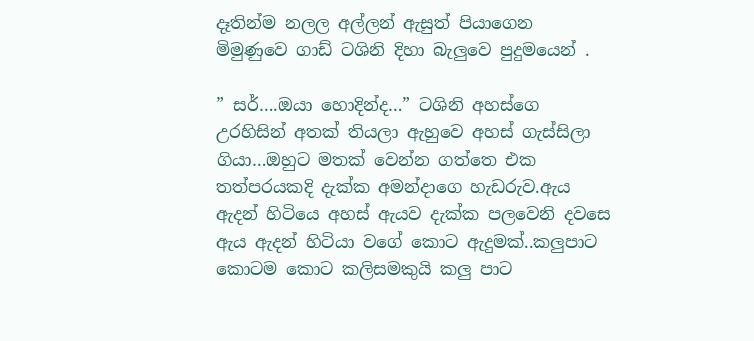දෑතින්ම නලල අල්ලන් ඇසුත් පියාගෙන මිමුණුවෙ ගාඩ් ටශිනි දිහා බැලුවෙ පුදුමයෙන් .

” සර්….ඔයා හොදින්ද…” ටශිනි අහස්ගෙ උරහිසින් අතක් තියලා ඇහුවෙ අහස් ගැස්සිලා ගියා…ඔහුට මතක් වෙන්න ගත්තෙ එක තත්පරයකදි දැක්ක අමන්දාගෙ හැඩරුව.ඇය ඇදන් හිටියෙ අහස් ඇයව දැක්ක පලවෙනි දවසෙ ඇය ඇදන් හිටියා වගේ කොට ඇදුමක්..කලුපාට කොටම කොට කලිසමකුයි කලු පාට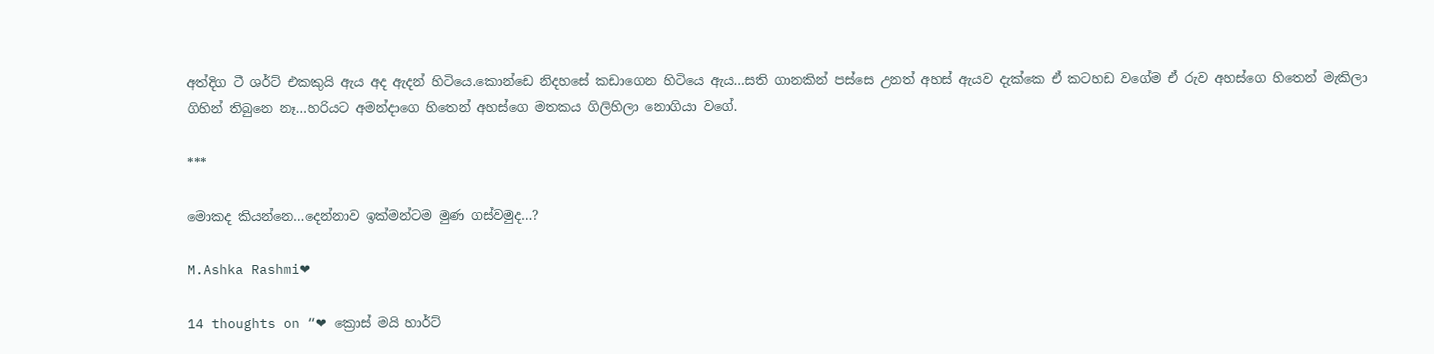අත්දිග ටී ශර්ට් එකකුයි ඇය අද ඇදන් හිටියෙ.කොන්ඩෙ නිදහසේ කඩාගෙන හිටියෙ ඇය…සති ගානකින් පස්සෙ උනත් අහස් ඇයව දැක්කෙ ඒ කටහඩ වගේම ඒ රුව අහස්ගෙ හිතෙන් මැකිලා ගිහින් තිබුනෙ නෑ…හරියට අමන්දාගෙ හිතෙන් අහස්ගෙ මතකය ගිලිහිලා නොගියා වගේ.

***

මොකද කියන්නෙ…දෙන්නාව ඉක්මන්ටම මුණ ගස්වමුද…?

M.Ashka Rashmi❤

14 thoughts on “❤ ක්‍රොස් මයි හාර්ට්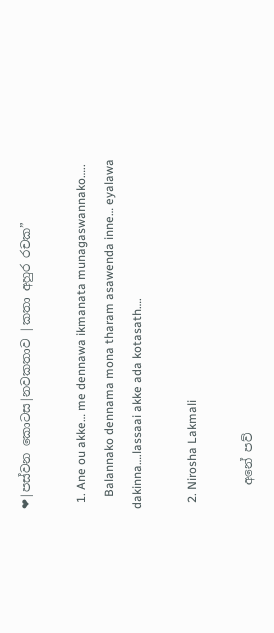❤|පස්වන කොටස|නවකතාව |කතා අහුර රචක”

  1. Ane ou akke… me dennawa ikmanata munagaswannako…..
    Balannako dennama mona tharam asawenda inne… eyalawa dakinna….lassaai akke ada kotasath….

  2. Nirosha Lakmali

    අනේ පව්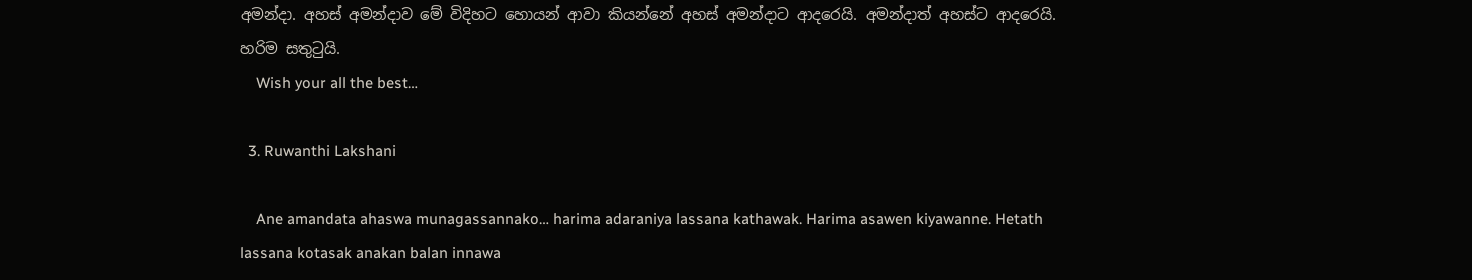අමන්දා. අහස් අමන්දාව මේ විදිහට හොයන් ආවා කියන්නේ අහස් අමන්දාට ආදරෙයි. අමන්දාත් අහස්ට ආදරෙයි. හරිම සතුටුයි.
    Wish your all the best…

  3. Ruwanthi Lakshani

    Ane amandata ahaswa munagassannako… harima adaraniya lassana kathawak. Harima asawen kiyawanne. Hetath lassana kotasak anakan balan innawa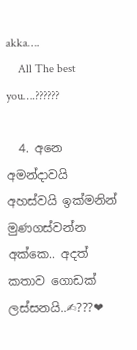akka….
    All The best you….??????

  4. අනෙ අමන්දාවයි අහස්වයි ඉක්මනින් මුණගස්වන්න අක්කෙ.. අදත් කතාව ගොඩක් ලස්සනයි..✍???❤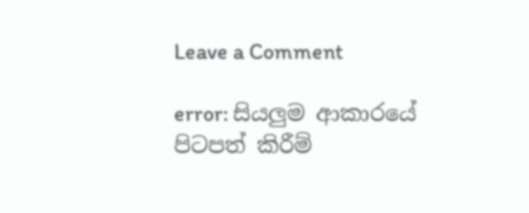Leave a Comment

error: සියලුම ආකාරයේ පිටපත් කිරීම්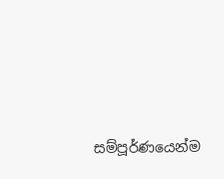සම්පූර්ණයෙන්ම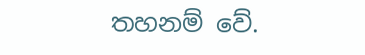තහනම් වේ.